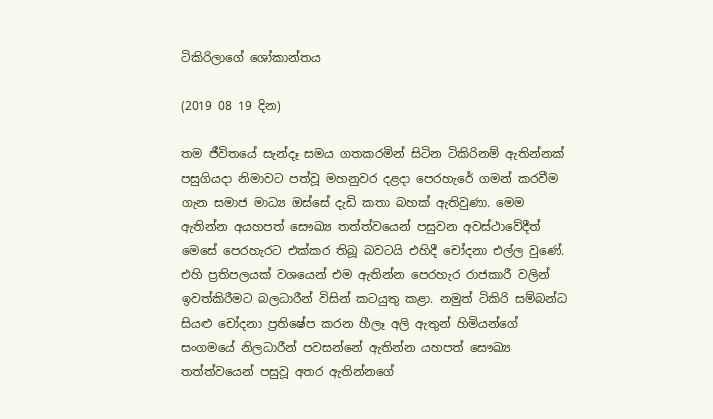ටිකිරිලාගේ ශෝකාන්තය

(2019 08 19 දින)

තම ජීවිතයේ සැන්දෑ සමය ගතකරමින් සිටින ටිකිරිනම් ඇතින්නක් පසුගියදා නිමාවට පත්වූ මහනුවර දළදා පෙරහැරේ ගමන් කරවීම ගැන සමාජ මාධ්‍ය ඔස්සේ දැඩි කතා බහක් ඇතිවුණා. මෙම ඇතින්න අයහපත් සෞඛ්‍ය තත්ත්වයෙන් පසුවන අවස්ථාවේදීත් මෙසේ පෙරහැරට එක්කර තිබූ බවටයි එහිදී චෝදනා එල්ල වුණේ. එහි ප්‍රතිපලයක් වශයෙන් එම ඇතින්න පෙරහැර රාජකාරී වලින් ඉවත්කිරීමට බලධාරීන් විසින් කටයුතු කළා. නමුත් ටිකිරි සම්බන්ධ සියළු චෝදනා ප්‍රතිෂේප කරන හීලෑ අලි ඇතුන් හිමියන්ගේ සංගමයේ නිලධාරීන් පවසන්නේ ඇතින්න යහපත් සෞඛ්‍ය තත්ත්වයෙන් පසුවූ අතර ඇතින්නගේ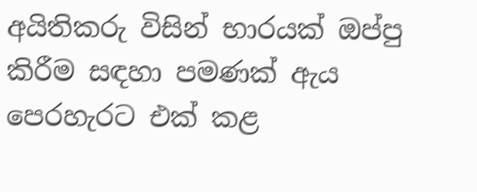අයිතිකරු විසින් භාරයක් ඔප්පු කිරීම සඳහා පමණක් ඇය පෙරහැරට එක් කළ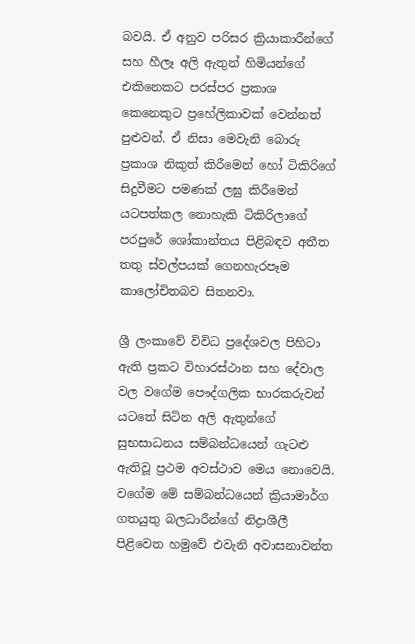බවයි. ඒ අනුව පරිසර ක්‍රියාකාරීන්ගේ සහ හීලෑ අලි ඇතුන් හිමියන්ගේ එකිනෙකට පරස්පර ප්‍රකාශ කෙනෙකුට ප්‍රහේලිකාවක් වෙන්නත් පුළුවන්. ඒ නිසා මෙවැනි බොරු ප්‍රකාශ නිකුත් කිරීමෙන් හෝ ටිකිරිගේ සිදුවීමට පමණක් ලඝු කිරීමෙන් යටපත්කල නොහැකි ටිකිරිලාගේ පරපුරේ ශෝකාන්තය පිළිබඳව අතීත තතු ස්වල්පයක් ගෙනහැරපෑම කාලෝචිතබව සිතනවා.

ශ්‍රී ලංකාවේ විවිධ ප්‍රදේශවල පිහිටා ඇති ප්‍රකට විහාරස්ථාන සහ දේවාල වල වගේම පෞද්ගලික භාරකරුවන් යටතේ සිටින අලි ඇතුන්ගේ සුභසාධනය සම්බන්ධයෙන් ගැටළු ඇතිවූ ප්‍රථම අවස්ථාව මෙය නොවෙයි. වගේම මේ සම්බන්ධයෙන් ක්‍රියාමාර්ග ගතයුතු බලධාරීන්ගේ නිද්‍රාශීලී පිළිවෙත හමුවේ එවැනි අවාසනාවන්ත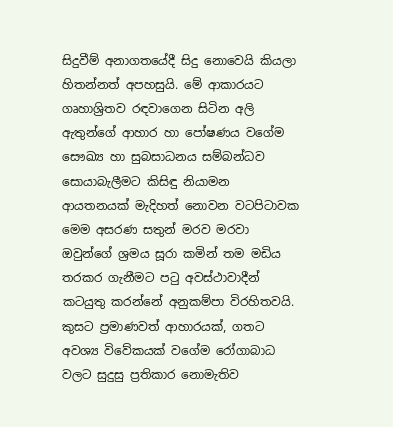සිදුවීම් අනාගතයේදී සිදු නොවෙයි කියලා හිතන්නත් අපහසුයි. මේ ආකාරයට ගෘහාශ්‍රිතව රඳවාගෙන සිටින අලි ඇතුන්ගේ ආහාර හා පෝෂණය වගේම සෞඛ්‍ය හා සුබසාධනය සම්බන්ධව සොයාබැලීමට කිසිඳු නියාමන ආයතනයක් මැදිහත් නොවන වටපිටාවක මෙම අසරණ සතුන් මරව මරවා ඔවුන්ගේ ශ්‍රමය සූරා කමින් තම මඩිය තරකර ගැනීමට පටු අවස්ථාවාදීන් කටයුතු කරන්නේ අනුකම්පා විරහිතවයි. කුසට ප්‍රමාණවත් ආහාරයක්, ගතට අවශ්‍ය විවේකයක් වගේම රෝගාබාධ වලට සුදුසු ප්‍රතිකාර නොමැතිව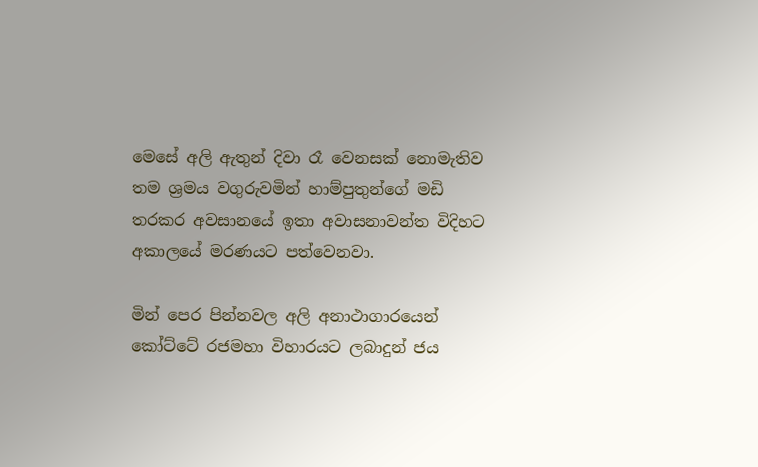මෙසේ අලි ඇතුන් දිවා රෑ වෙනසක් නොමැතිව තම ශ්‍රමය වගුරුවමින් හාම්පුතුන්ගේ මඩි තරකර අවසානයේ ඉතා අවාසනාවන්ත විදිහට අකාලයේ මරණයට පත්වෙනවා.

මින් පෙර පින්නවල අලි අනාථාගාරයෙන් කෝට්ටේ රජමහා විහාරයට ලබාදුන් ජය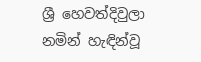ශ්‍රී හෙවත්දිවුලා නමින් හැඳින්වූ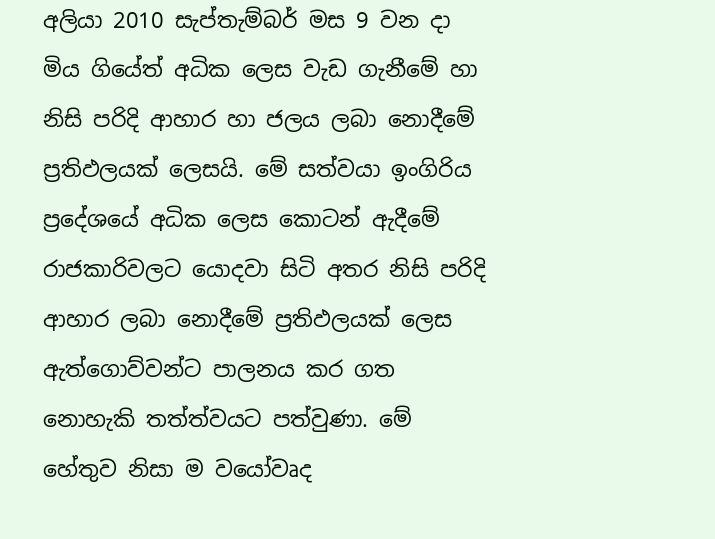අලියා 2010 සැප්තැම්බර් මස 9 වන දා මිය ගියේත් අධික ලෙස වැඩ ගැනීමේ හා නිසි පරිදි ආහාර හා ජලය ලබා නොදීමේ ප්‍රතිඵලයක් ලෙසයි. මේ සත්වයා ඉංගිරිය ප්‍රදේශයේ අධික ලෙස කොටන් ඇදීමේ රාජකාරිවලට යොදවා සිටි අතර නිසි පරිදි ආහාර ලබා නොදීමේ ප්‍රතිඵලයක් ලෙස ඇත්ගොව්වන්ට පාලනය කර ගත නොහැකි තත්ත්වයට පත්වුණා. මේ හේතුව නිසා ම වයෝවෘද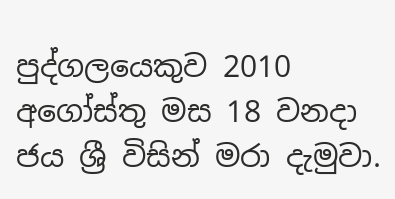පුද්ගලයෙකුව 2010 අගෝස්තු මස 18 වනදා ජය ශ්‍රී විසින් මරා දැමුවා.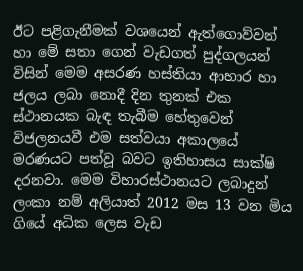ඊට පළිගැනීමක් වශයෙන් ඇත්ගොව්වන් හා මේ සතා ගෙන් වැඩගත් පුද්ගලයන් විසින් මෙම අසරණ හස්තියා ආහාර හා ජලය ලබා නොදී දින තුනක් එක ස්ථානයක බැඳ තැබීම හේතුවෙන් විජලනයවී එම සත්වයා අකාලයේ මරණයට පත්වූ බවට ඉතිහාසය සාක්ෂි දරනවා. මෙම විහාරස්ථානයට ලබාදුන් ලංකා නම් අලියාත් 2012 මස 13 වන මිය ගියේ අධික ලෙස වැඩ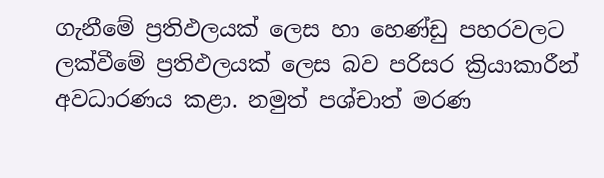ගැනීමේ ප්‍රතිඵලයක් ලෙස හා හෙණ්ඩු පහරවලට ලක්වීමේ ප්‍රතිඵලයක් ලෙස බව පරිසර ක්‍රියාකාරීන් අවධාරණය කළා. නමුත් පශ්චාත් මරණ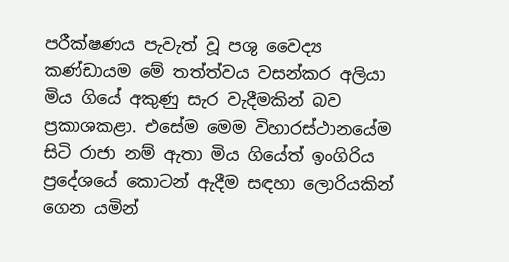පරීක්ෂණය පැවැත් වූ පශු වෛද්‍ය කණ්ඩායම මේ තත්ත්වය වසන්කර අලියා මිය ගියේ අකුණු සැර වැදීමකින් බව ප්‍රකාශකළා. එසේම මෙම විහාරස්ථානයේම සිටි රාජා නම් ඇතා මිය ගියේත් ඉංගිරිය ප්‍රදේශයේ කොටන් ඇදීම සඳහා ලොරියකින් ගෙන යමින්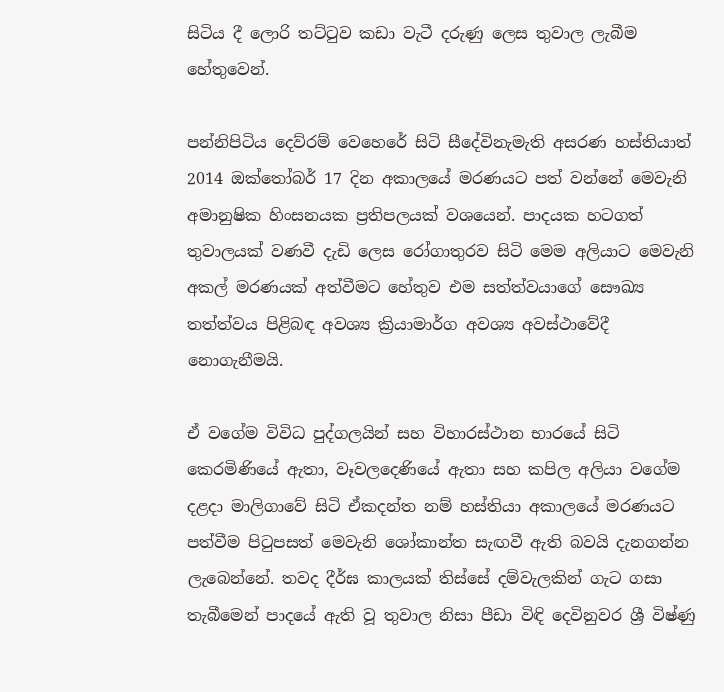සිටිය දී ලොරි තට්ටුව කඩා වැටී දරුණු ලෙස තුවාල ලැබීම හේතුවෙන්.

පන්නිපිටිය දෙව්රම් වෙහෙරේ සිටි සීදේවිනැමැති අසරණ හස්තියාත් 2014 ඔක්තෝබර් 17 දින අකාලයේ මරණයට පත් වන්නේ මෙවැනි අමානුෂික හිංසනයක ප්‍රතිපලයක් වශයෙන්. පාදයක හටගත් තුවාලයක් වණවී දැඩි ලෙස රෝගාතුරව සිටි මෙම අලියාට මෙවැනි අකල් මරණයක් අත්වීමට හේතුව එම සත්ත්වයාගේ සෞඛ්‍ය තත්ත්වය පිළිබඳ අවශ්‍ය ක්‍රියාමාර්ග අවශ්‍ය අවස්ථාවේදී නොගැනීමයි.

ඒ වගේම විවිධ පුද්ගලයින් සහ විහාරස්ථාන භාරයේ සිටි කෙරමිණියේ ඇතා, වෑවලදෙණියේ ඇතා සහ කපිල අලියා වගේම දළදා මාලිගාවේ සිටි ඒකදන්ත නම් හස්තියා අකාලයේ මරණයට පත්වීම පිටුපසත් මෙවැනි ශෝකාන්ත සැඟවී ඇති බවයි දැනගන්න ලැබෙන්නේ. තවද දීර්ඝ කාලයක් තිස්සේ දම්වැලකින් ගැට ගසා තැබීමෙන් පාදයේ ඇති වූ තුවාල නිසා පීඩා විඳි දෙවිනුවර ශ්‍රී විෂ්ණු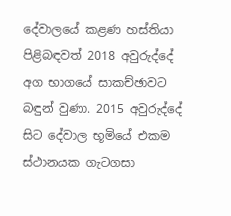දේවාලයේ කළණ හස්තියා පිළිබඳවත් 2018 අවුරුද්දේ අග භාගයේ සාකච්ඡාවට බඳුන් වුණා. 2015 අවුරුද්දේ සිට දේවාල භූමියේ එකම ස්ථානයක ගැටගසා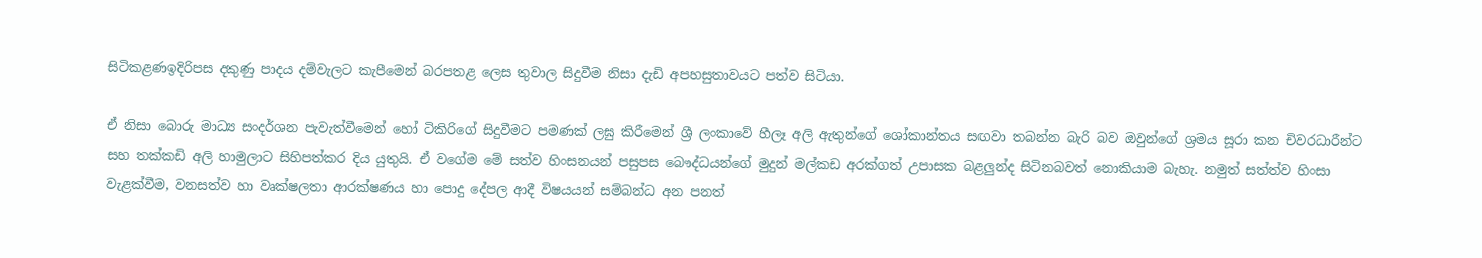සිටිකළණඉදිරිපස දකුණු පාදය දම්වැලට කැපීමෙන් බරපතළ ලෙස තුවාල සිදුවීම නිසා දැඩි අපහසුතාවයට පත්ව සිටියා.

ඒ නිසා බොරු මාධ්‍ය සංදර්ශන පැවැත්වීමෙන් හෝ ටිකිරිගේ සිදුවීමට පමණක් ලඝු කිරීමෙන් ශ්‍රී ලංකාවේ හීලෑ අලි ඇතුන්ගේ ශෝකාන්තය සඟවා තබන්න බැරි බව ඔවුන්ගේ ශ්‍රමය සූරා කන චිවරධාරීන්ට සහ තක්කඩි අලි හාමුලාට සිහිපත්කර දිය යුතුයි. ඒ වගේම මේ සත්ව හිංසනයන් පසුපස බෞද්ධයන්ගේ මුදුන් මල්කඩ අරක්ගත් උපාසක බළලුන්ද සිටිනබවත් නොකියාම බැහැ. නමුත් සත්ත්ව හිංසා වැළක්වීම, වනසත්ව හා වෘක්ෂලතා ආරක්ෂණය හා පොදු දේපල ආදී විෂයයන් සම්බන්ධ අන පනත්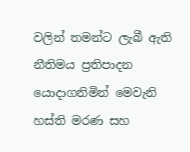වලින් තමන්ට ලැබී ඇති නීතිමය ප්‍රතිපාදන යොදාගනිමින් මෙවැනි හස්ති මරණ සහ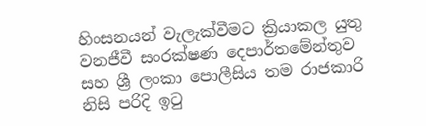හිංසනයන් වැලැක්වීමට ක්‍රියාකල යුතු වනජීවී සංරක්ෂණ දෙපාර්තමේන්තුව සහ ශ්‍රී ලංකා පොලීසිය තම රාජකාරි නිසි පරිදි ඉටු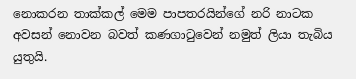නොකරන තාක්කල් මෙම පාපතරයින්ගේ නරි නාටක අවසන් නොවන බවත් කණගාටුවෙන් නමුත් ලියා තැබිය යුතුයි.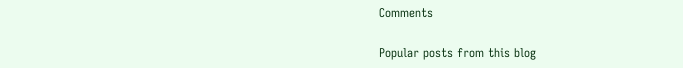Comments

Popular posts from this blog